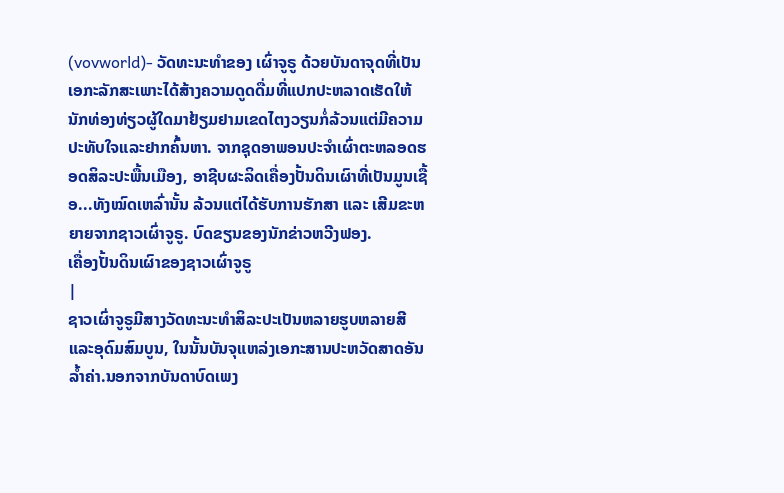(vovworld)- ວັດທະນະທຳຂອງ ເຜົ່າຈູຣູ ດ້ວຍບັນດາຈຸດທີ່ເປັນເອກະລັກສະເພາະໄດ້ສ້າງຄວາມດູດດື່ມທີ່ແປກປະຫລາດເຮັດໃຫ້ນັກທ່ອງທ່ຽວຜູ້ໃດມາຢ້ຽມຢາມເຂດໄຕງວຽນກໍ່ລ້ວນແຕ່ມີຄວາມປະທັບໃຈແລະຢາກຄົ້ນຫາ. ຈາກຊຸດອາພອນປະຈຳເຜົ່າຕະຫລອດຮອດສິລະປະພື້ນເມືອງ, ອາຊີບຜະລິດເຄື່ອງປັ້ນດິນເຜົາທີ່ເປັນມູນເຊື້ອ...ທັງໝົດເຫລົ່ານັ້ນ ລ້ວນແຕ່ໄດ້ຮັບການຮັກສາ ແລະ ເສີມຂະຫຍາຍຈາກຊາວເຜົ່າຈູຣູ. ບົດຂຽນຂອງນັກຂ່າວຫວີງຟອງ.
ເຄື່ອງປັ້ນດິນເຜົາຂອງຊາວເຜົ່າຈູຣູ
|
ຊາວເຜົ່າຈູຣູມີສາງວັດທະນະທຳສິລະປະເປັນຫລາຍຮູບຫລາຍສີແລະອຸດົມສົມບູນ, ໃນນັ້ນບັນຈຸແຫລ່ງເອກະສານປະຫວັດສາດອັນລ້ຳຄ່າ.ນອກຈາກບັນດາບົດເພງ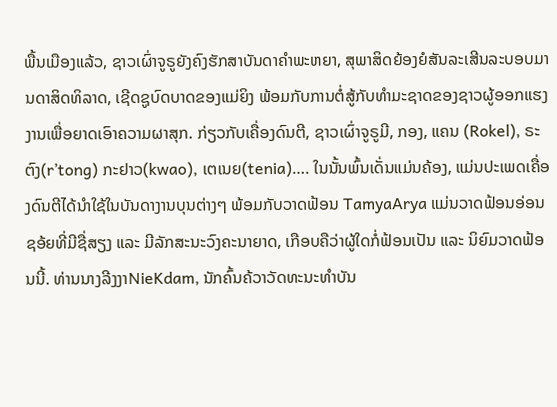ພື້ນເມືອງແລ້ວ, ຊາວເຜົ່າຈູຣູຍັງຄົງຮັກສາບັນດາຄຳພະຫຍາ, ສຸພາສິດຍ້ອງຍໍສັນລະເສີນລະບອບມານດາສິດທິລາດ, ເຊີດຊູບົດບາດຂອງແມ່ຍິງ ພ້ອມກັບການຕໍ່ສູ້ກັບທຳມະຊາດຂອງຊາວຜູ້ອອກແຮງງານເພື່ອຍາດເອົາຄວາມຜາສຸກ. ກ່ຽວກັບເຄື່ອງດົນຕີ, ຊາວເຜົ່າຈູຣູມີ, ກອງ, ແຄນ (Rokel), ຣະຕົງ(r’tong) ກະຢາວ(kwao), ເຕເນຍ(tenia)…. ໃນນັ້ນພົ້ນເດັ່ນແມ່ນຄ້ອງ, ແມ່ນປະເພດເຄື່ອງດົນຕີໄດ້ນຳໃຊ້ໃນບັນດາງານບຸນຕ່າງໆ ພ້ອມກັບວາດຟ້ອນ TamyaArya ແມ່ນວາດຟ້ອນອ່ອນຊອ້ຍທີ່ມີຊື່ສຽງ ແລະ ມີລັກສະນະວົງຄະນາຍາດ, ເກືອບຄືວ່າຜູ້ໃດກໍ່ຟ້ອນເປັນ ແລະ ນິຍົມວາດຟ້ອນນີ້. ທ່ານນາງລີງງາNieKdam, ນັກຄົ້ນຄ້ວາວັດທະນະທຳບັນ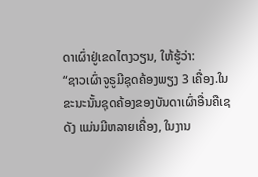ດາເຜົ່າຢູ່ເຂດໄຕງວຽນ, ໃຫ້ຮູ້ວ່າ:
“ຊາວເຜົ່າຈູຣູມີຊຸດຄ້ອງພຽງ 3 ເຄື່ອງ.ໃນຂະນະນັ້ນຊຸດຄ້ອງຂອງບັນດາເຜົ່າອື່ນຄືເຊດັງ ແມ່ນມີຫລາຍເຄື່ອງ, ໃນງານ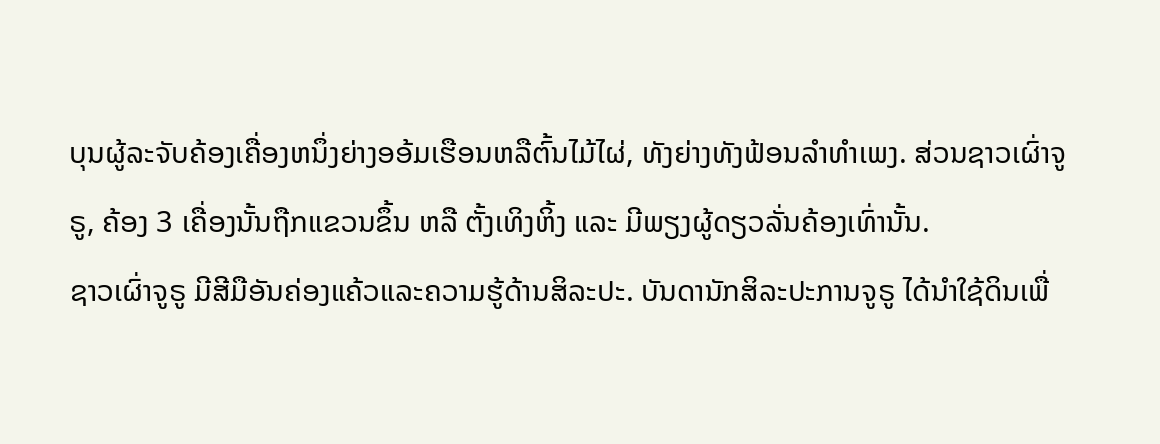ບຸນຜູ້ລະຈັບຄ້ອງເຄື່ອງຫນຶ່ງຍ່າງອອ້ມເຮືອນຫລືຕົ້ນໄມ້ໄຜ່, ທັງຍ່າງທັງຟ້ອນລຳທຳເພງ. ສ່ວນຊາວເຜົ່າຈູຣູ, ຄ້ອງ 3 ເຄື່ອງນັ້ນຖືກແຂວນຂຶ້ນ ຫລື ຕັ້ງເທິງຫິ້ງ ແລະ ມີພຽງຜູ້ດຽວລັ່ນຄ້ອງເທົ່ານັ້ນ.
ຊາວເຜົ່າຈູຣູ ມີສີມືອັນຄ່ອງແຄ້ວແລະຄວາມຮູ້ດ້ານສິລະປະ. ບັນດານັກສິລະປະການຈູຣູ ໄດ້ນຳໃຊ້ດິນເພື່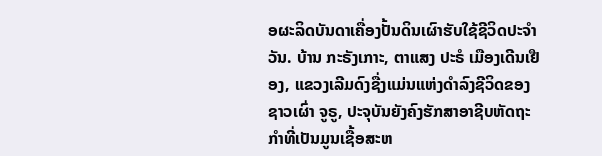ອຜະລິດບັນດາເຄື່ອງປັ້ນດິນເຜົາຮັບໃຊ້ຊີວິດປະຈຳວັນ. ບ້ານ ກະຣັງເກາະ, ຕາແສງ ປະຣໍ ເມືອງເດີນເຢືອງ, ແຂວງເລີມດົງຊື່ງແມ່ນແຫ່ງດຳລົງຊີວິດຂອງຊາວເຜົ່າ ຈູຣູ, ປະຈຸບັນຍັງຄົງຮັກສາອາຊີບຫັດຖະກຳທີ່ເປັນມູນເຊື້ອສະຫ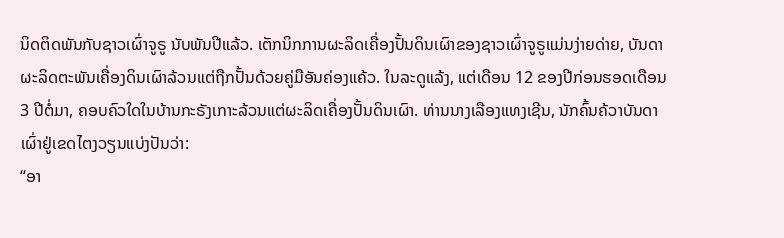ນິດຕິດພັນກັບຊາວເຜົ່າຈູຣູ ນັບພັນປີແລ້ວ. ເຕັກນິກການຜະລິດເຄື່ອງປັ້ນດິນເຜົາຂອງຊາວເຜົ່າຈູຣູແມ່ນງ່າຍດ່າຍ, ບັນດາຜະລິດຕະພັນເຄື່ອງດິນເຜົາລ້ວນແຕ່ຖືກປັ້ນດ້ວຍຄູ່ມືອັນຄ່ອງແຄ້ວ. ໃນລະດູແລ້ງ, ແຕ່ເດືອນ 12 ຂອງປີກ່ອນຮອດເດືອນ 3 ປີຕໍ່ມາ, ຄອບຄົວໃດໃນບ້ານກະຣັງເກາະລ້ວນແຕ່ຜະລິດເຄື່ອງປັ້ນດິນເຜົາ. ທ່ານນາງເລືອງແທງເຊີນ, ນັກຄົ້ນຄ້ວາບັນດາເຜົ່າຢູ່ເຂດໄຕງວຽນແບ່ງປັນວ່າ:
“ອາ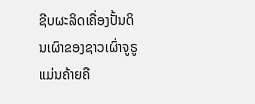ຊີບຜະລິດເຄື່ອງປັ້ນດິນເຜົາຂອງຊາວເຜົ່າຈູຣູ ແມ່ນຄ້າຍຄື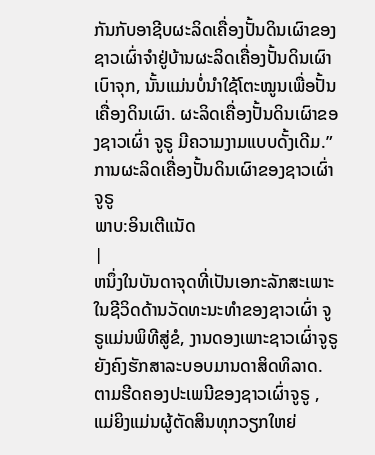ກັນກັບອາຊີບຜະລິດເຄື່ອງປັ້ນດິນເຜົາຂອງຊາວເຜົ່າຈຳຢູ່ບ້ານຜະລິດເຄື່ອງປັ້ນດິນເຜົາເບົາຈຸກ, ນັ້ນແມ່ນບໍ່ນຳໃຊ້ໂຕະໝູນເພື່ອປັ້ນເຄື່ອງດິນເຜົາ. ຜະລິດເຄື່ອງປັ້ນດິນເຜົາຂອງຊາວເຜົ່າ ຈູຣູ ມີຄວາມງາມແບບດັ້ງເດີມ.”
ການຜະລິດເຄື່ອງປັ້ນດິນເຜົາຂອງຊາວເຜົ່າຈູຣູ
ພາບ:ອິນເຕີແນັດ
|
ຫນຶ່ງໃນບັນດາຈຸດທີ່ເປັນເອກະລັກສະເພາະໃນຊີວິດດ້ານວັດທະນະທຳຂອງຊາວເຜົ່າ ຈູຣູແມ່ນພິທີສູ່ຂໍ, ງານດອງເພາະຊາວເຜົ່າຈູຣູຍັງຄົງຮັກສາລະບອບມານດາສິດທິລາດ. ຕາມຮີດຄອງປະເພນີຂອງຊາວເຜົ່າຈູຣູ , ແມ່ຍິງແມ່ນຜູ້ຕັດສິນທຸກວຽກໃຫຍ່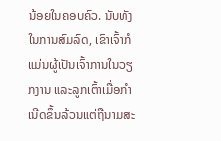ນ້ອຍໃນຄອບຄົວ. ນັບທັງໃນການສົມລົດ, ເຂົາເຈົ້າກໍແມ່ນຜູ້ເປັນເຈົ້າການໃນວຽກງານ ແລະລູກເຕົ້າເມື່ອກຳເນີດຂຶ້ນລ້ວນແຕ່ຖືນາມສະ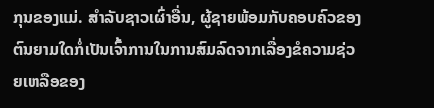ກຸນຂອງແມ່. ສຳລັບຊາວເຜົ່າອື່ນ, ຜູ້ຊາຍພ້ອມກັບຄອບຄົວຂອງຕົນຍາມໃດກໍ່ເປັນເຈົ້າການໃນການສົມລົດຈາກເລື່ອງຂໍຄວາມຊ່ວຍເຫລືອຂອງ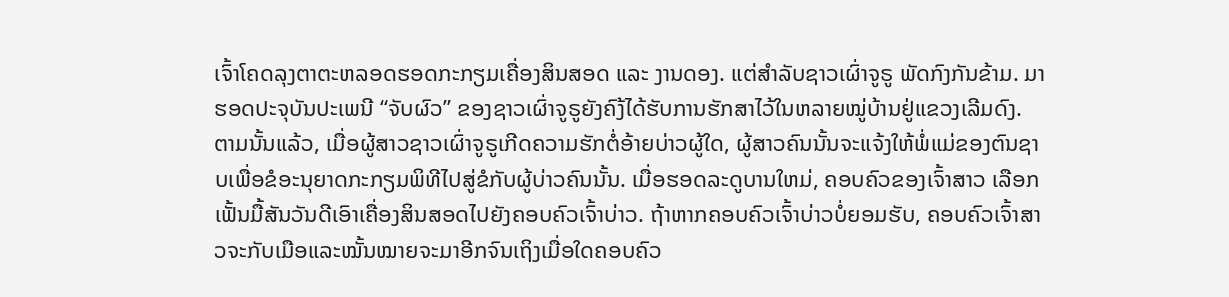ເຈົ້າໂຄດລຸງຕາຕະຫລອດຮອດກະກຽມເຄື່ອງສິນສອດ ແລະ ງານດອງ. ແຕ່ສຳລັບຊາວເຜົ່າຈູຣູ ພັດກົງກັນຂ້າມ. ມາຮອດປະຈຸບັນປະເພນີ “ຈັບຜົວ” ຂອງຊາວເຜົ່າຈູຣູຍັງຄົງ້ໄດ້ຮັບການຮັກສາໄວ້ໃນຫລາຍໝູ່ບ້ານຢູ່ແຂວງເລີມດົງ. ຕາມນັ້ນແລ້ວ, ເມື່ອຜູ້ສາວຊາວເຜົ່າຈູຣູເກີດຄວາມຮັກຕໍ່ອ້າຍບ່າວຜູ້ໃດ, ຜູ້ສາວຄົນນັ້ນຈະແຈ້ງໃຫ້ພໍ່ແມ່ຂອງຕົນຊາບເພື່ອຂໍອະນຸຍາດກະກຽມພິທີໄປສູ່ຂໍກັບຜູ້ບ່າວຄົນນັ້ນ. ເມື່ອຮອດລະດູບານໃຫມ່, ຄອບຄົວຂອງເຈົ້າສາວ ເລືອກເຟັ້ນມື້ສັນວັນດີເອົາເຄື່ອງສິນສອດໄປຍັງຄອບຄົວເຈົ້າບ່າວ. ຖ້າຫາກຄອບຄົວເຈົ້າບ່າວບໍ່ຍອມຮັບ, ຄອບຄົວເຈົ້າສາວຈະກັບເມືອແລະໝັ້ນໝາຍຈະມາອີກຈົນເຖິງເມື່ອໃດຄອບຄົວ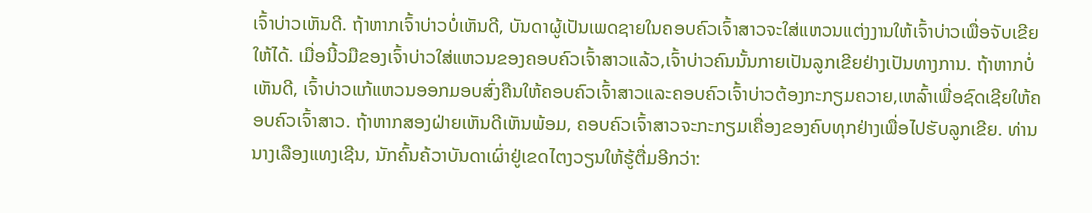ເຈົ້າບ່າວເຫັນດີ. ຖ້າຫາກເຈົ້າບ່າວບໍ່ເຫັນດີ, ບັນດາຜູ້ເປັນເພດຊາຍໃນຄອບຄົວເຈົ້າສາວຈະໃສ່ແຫວນແຕ່ງງານໃຫ້ເຈົ້າບ່າວເພື່ອຈັບເຂີຍໃຫ້ໄດ້. ເມື່ອນີ້ວມືຂອງເຈົ້າບ່າວໃສ່ແຫວນຂອງຄອບຄົວເຈົ້າສາວແລ້ວ,ເຈົ້າບ່າວຄົນນັ້ນກາຍເປັນລູກເຂີຍຢ່າງເປັນທາງການ. ຖ້າຫາກບໍ່ເຫັນດີ, ເຈົ້າບ່າວແກ້ແຫວນອອກມອບສົ່ງຄືນໃຫ້ຄອບຄົວເຈົ້າສາວແລະຄອບຄົວເຈົ້າບ່າວຕ້ອງກະກຽມຄວາຍ,ເຫລົ້າເພື່ອຊົດເຊີຍໃຫ້ຄອບຄົວເຈົ້າສາວ. ຖ້າຫາກສອງຝ່າຍເຫັນດີເຫັນພ້ອມ, ຄອບຄົວເຈົ້າສາວຈະກະກຽມເຄື່ອງຂອງຄົບທຸກຢ່າງເພື່ອໄປຮັບລູກເຂີຍ. ທ່ານນາງເລືອງແທງເຊີນ, ນັກຄົ້ນຄ້ວາບັນດາເຜົ່າຢູ່ເຂດໄຕງວຽນໃຫ້ຮູ້ຕື່ມອີກວ່າ: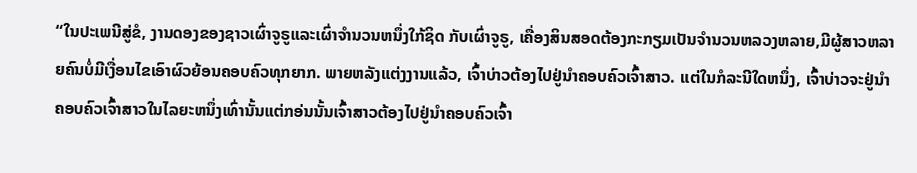“ໃນປະເພນີສູ່ຂໍ, ງານດອງຂອງຊາວເຜົ່າຈູຣູແລະເຜົ່າຈຳນວນຫນຶ່ງໃກ້ຊິດ ກັບເຜົ່າຈູຣູ, ເຄື່ອງສິນສອດຕ້ອງກະກຽມເປັນຈຳນວນຫລວງຫລາຍ,ມີຜູ້ສາວຫລາຍຄົນບໍ່ມີເງື່ອນໄຂເອົາຜົວຍ້ອນຄອບຄົວທຸກຍາກ. ພາຍຫລັງແຕ່ງງານແລ້ວ, ເຈົ້າບ່າວຕ້ອງໄປຢູ່ນຳຄອບຄົວເຈົ້າສາວ. ແຕ່ໃນກໍລະນີໃດຫນຶ່ງ, ເຈົ້າບ່າວຈະຢູ່ນຳຄອບຄົວເຈົ້າສາວໃນໄລຍະຫນຶ່ງເທົ່ານັ້ນແຕ່ກອ່ນນັ້ນເຈົ້າສາວຕ້ອງໄປຢູ່ນຳຄອບຄົວເຈົ້າ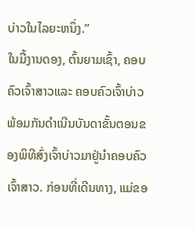ບ່າວໃນໄລຍະຫນຶ່ງ.”
ໃນມື້ງານດອງ, ຕົ້ນຍາມເຊົ້າ, ຄອບຄົວເຈົ້າສາວແລະ ຄອບຄົວເຈົ້າບ່າວພ້ອມກັນດຳເນີນບັນດາຂັ້ນຕອນຂອງພິທີສົ່ງເຈົ້າບ່າວມາຢູ່ນຳຄອບຄົວເຈົ້າສາວ. ກ່ອນທີ່ເດີນທາງ, ແມ່ຂອ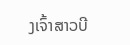ງເຈົ້າສາວບີ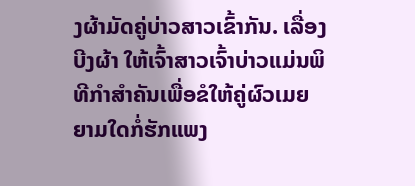ງຜ້າມັດຄູ່ບ່າວສາວເຂົ້າກັນ. ເລື່ອງ ບີງຜ້າ ໃຫ້ເຈົ້າສາວເຈົ້າບ່າວແມ່ນພິທີກຳສຳຄັນເພື່ອຂໍໃຫ້ຄູ່ຜົວເມຍຍາມໃດກໍ່ຮັກແພງ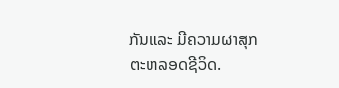ກັນແລະ ມີຄວາມຜາສຸກຕະຫລອດຊີວິດ.